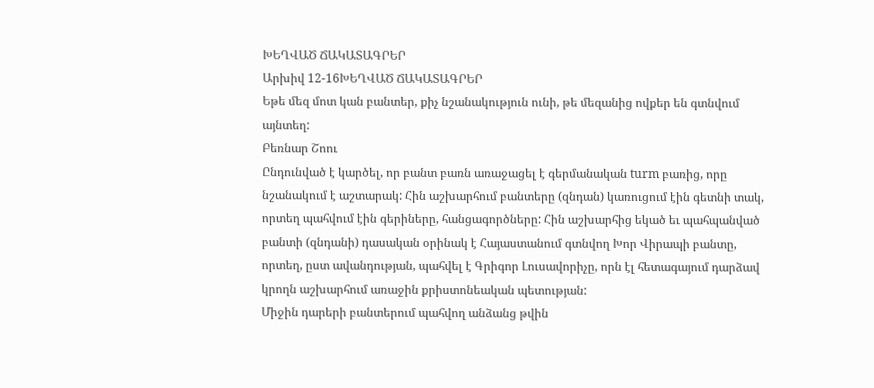ԽԵՂՎԱԾ ՃԱԿԱՏԱԳՐԵՐ
Արխիվ 12-16ԽԵՂՎԱԾ ՃԱԿԱՏԱԳՐԵՐ
Եթե մեզ մոտ կան բանտեր, քիչ նշանակություն ունի, թե մեզանից ովքեր են գտնվում այնտեղ:
Բեռնար Շոու
Ընդունված է կարծել, որ բանտ բառն առաջացել է գերմանական turm բառից, որը նշանակում է աշտարակ: Հին աշխարհում բանտերը (զնդան) կառուցում էին գետնի տակ, որտեղ պահվում էին գերիները, հանցագործները: Հին աշխարհից եկած եւ պահպանված բանտի (զնդանի) դասական օրինակ է Հայաստանում գտնվող Խոր Վիրապի բանտը, որտեղ, ըստ ավանդության, պահվել է Գրիգոր Լուսավորիչը, որն էլ հետագայում դարձավ կրողն աշխարհում առաջին քրիստոնեական պետության:
Միջին դարերի բանտերում պահվող անձանց թվին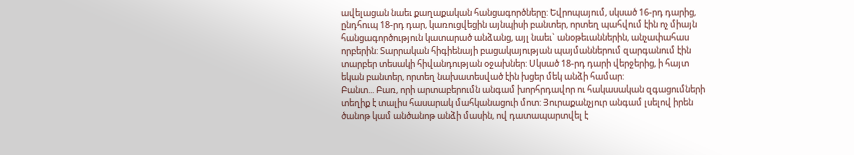ավելացան նաեւ քաղաքական հանցագործները: Եվրոպայում, սկսած 16-րդ դարից, ընդհուպ 18-րդ դար, կառուցվեցին այնպիսի բանտեր, որտեղ պահվում էին ոչ միայն հանցագործություն կատարած անձանց, այլ նաեւ` անօթեւաններին, անչափահաս որբերին: Տարրական հիգիենայի բացակայության պայմաններում զարգանում էին տարբեր տեսակի հիվանդության օջախներ: Սկսած 18-րդ դարի վերջերից, ի հայտ եկան բանտեր, որտեղ նախատեսված էին խցեր մեկ անձի համար:
Բանտ... Բառ, որի արտաբերումն անգամ խորհրդավոր ու հակասական զգացումների տեղիք է տալիս հասարակ մահկանացուի մոտ: Յուրաքանչյուր անգամ լսելով իրեն ծանոթ կամ անծանոթ անձի մասին, ով դատապարտվել է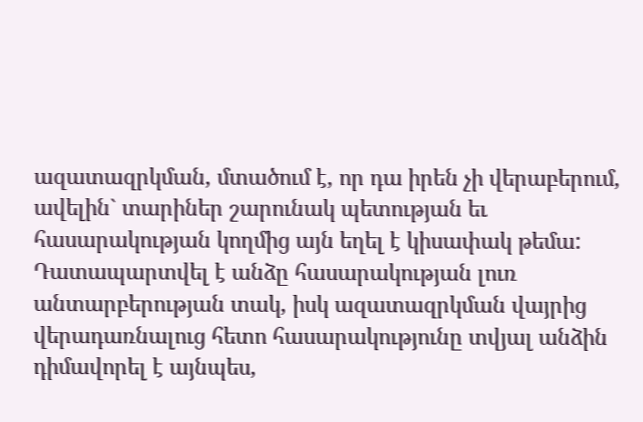ազատազրկման, մտածում է, որ դա իրեն չի վերաբերում, ավելին` տարիներ շարունակ պետության եւ հասարակության կողմից այն եղել է կիսափակ թեմա: Դատապարտվել է անձը հասարակության լուռ անտարբերության տակ, իսկ ազատազրկման վայրից վերադառնալուց հետո հասարակությունը տվյալ անձին դիմավորել է այնպես,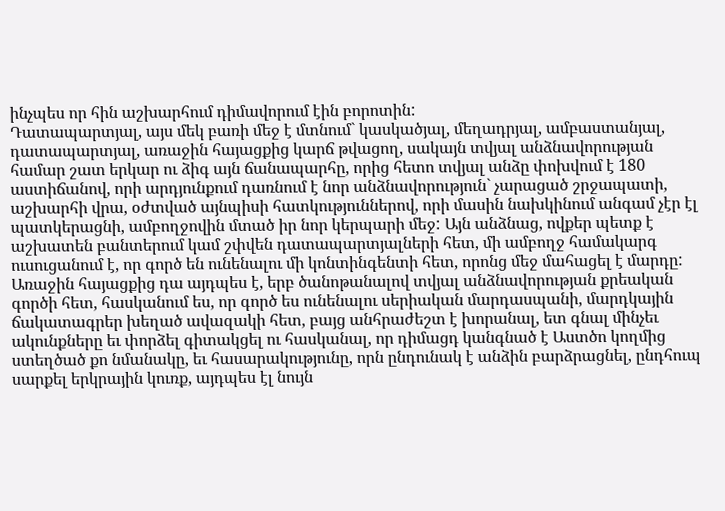ինչպես որ հին աշխարհում դիմավորում էին բորոտին:
Դատապարտյալ, այս մեկ բառի մեջ է մտնում` կասկածյալ, մեղադրյալ, ամբաստանյալ, դատապարտյալ, առաջին հայացքից կարճ թվացող, սակայն տվյալ անձնավորության համար շատ երկար ու ձիգ այն ճանապարհը, որից հետո տվյալ անձը փոխվում է 180 աստիճանով, որի արդյունքում դառնում է նոր անձնավորություն` չարացած շրջապատի, աշխարհի վրա, օժտված այնպիսի հատկություններով, որի մասին նախկինում անգամ չէր էլ պատկերացնի, ամբողջովին մտած իր նոր կերպարի մեջ: Այն անձնաց, ովքեր պետք է աշխատեն բանտերում կամ շփվեն դատապարտյալների հետ, մի ամբողջ համակարգ ուսուցանում է, որ գործ են ունենալու մի կոնտինգենտի հետ, որոնց մեջ մահացել է մարդը: Առաջին հայացքից դա այդպես է, երբ ծանոթանալով տվյալ անձնավորության քրեական գործի հետ, հասկանում ես, որ գործ ես ունենալու սերիական մարդասպանի, մարդկային ճակատագրեր խեղած ավազակի հետ, բայց անհրաժեշտ է խորանալ, ետ գնալ մինչեւ ակունքները եւ փորձել գիտակցել ու հասկանալ, որ դիմացդ կանգնած է Աստծո կողմից ստեղծած քո նմանակը, եւ հասարակությունը, որն ընդունակ է անձին բարձրացնել, ընդհուպ սարքել երկրային կուռք, այդպես էլ նույն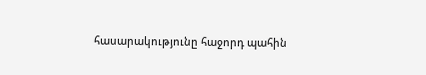հասարակությունը հաջորդ պահին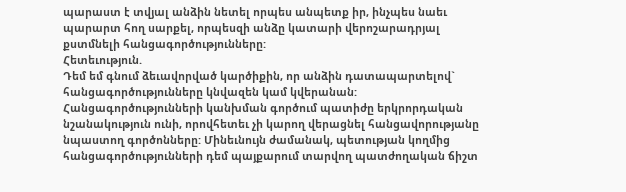պարաստ է տվյալ անձին նետել որպես անպետք իր, ինչպես նաեւ պարարտ հող սարքել, որպեսզի անձը կատարի վերոշարադրյալ քստմնելի հանցագործությունները:
Հետեւություն.
Դեմ եմ գնում ձեւավորված կարծիքին, որ անձին դատապարտելով` հանցագործությունները կնվազեն կամ կվերանան: Հանցագործությունների կանխման գործում պատիժը երկրորդական նշանակություն ունի, որովհետեւ չի կարող վերացնել հանցավորությանը նպաստող գործոնները: Մինեւնույն ժամանակ, պետության կողմից հանցագործությունների դեմ պայքարում տարվող պատժողական ճիշտ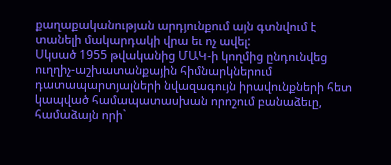քաղաքականության արդյունքում այն գտնվում է տանելի մակարդակի վրա եւ ոչ ավել:
Սկսած 1955 թվականից ՄԱԿ-ի կողմից ընդունվեց ուղղիչ-աշխատանքային հիմնարկներում դատապարտյալների նվազագույն իրավունքների հետ կապված համապատասխան որոշում բանաձեւը, համաձայն որի`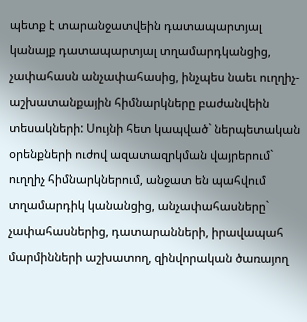պետք է տարանջատվեին դատապարտյալ կանայք դատապարտյալ տղամարդկանցից, չափահասն անչափահասից, ինչպես նաեւ ուղղիչ-աշխատանքային հիմնարկները բաժանվեին տեսակների: Սույնի հետ կապված` ներպետական օրենքների ուժով ազատազրկման վայրերում` ուղղիչ հիմնարկներում, անջատ են պահվում տղամարդիկ կանանցից, անչափահասները` չափահասներից, դատարանների, իրավապահ մարմինների աշխատող, զինվորական ծառայող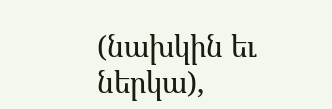(նախկին եւ ներկա),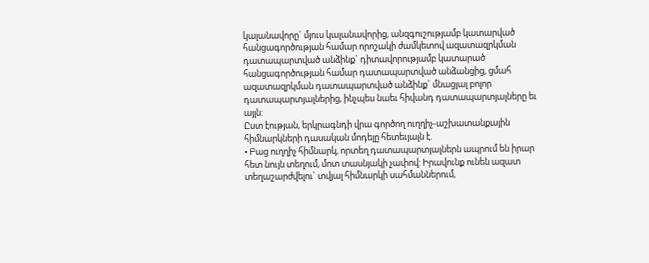կալանավորը` մյուս կալանավորից, անզգուշությամբ կատարված հանցագործության համար որոշակի ժամկետով ազատազրկման դատապարտված անձինք` դիտավորությամբ կատարած հանցագործության համար դատապարտված անձանցից, ցմահ ազատազրկման դատապարտված անձինք` մնացյալ բոլոր դատապարտյալներից, ինչպես նաեւ հիվանդ դատապարտյալները եւ այլն:
Ըստ էության, երկրագնդի վրա գործող ուղղիչ-աշխատանքային հիմնարկների դասական մոդելը հետեւյալն է.
• Բաց ուղղիչ հիմնարկ, որտեղ դատապարտյալներն ապրում են իրար հետ նույն տեղում, մոտ տասնյակի չափով: Իրավունք ունեն ազատ տեղաշարժվելու` տվյալ հիմնարկի սահմաններում,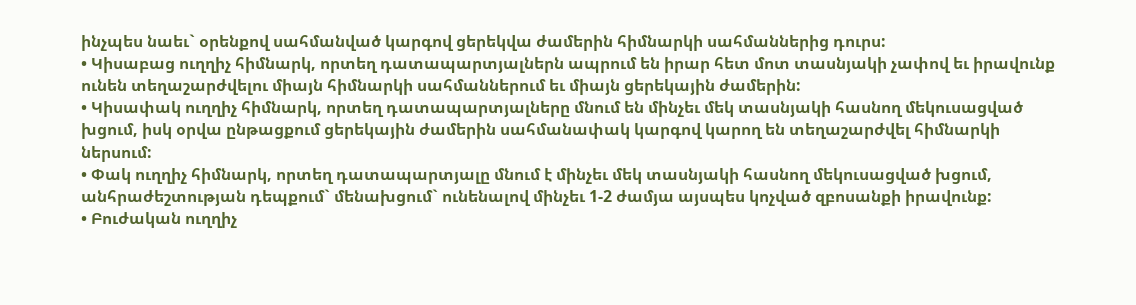ինչպես նաեւ` օրենքով սահմանված կարգով ցերեկվա ժամերին հիմնարկի սահմաններից դուրս:
• Կիսաբաց ուղղիչ հիմնարկ, որտեղ դատապարտյալներն ապրում են իրար հետ մոտ տասնյակի չափով եւ իրավունք ունեն տեղաշարժվելու միայն հիմնարկի սահմաններում եւ միայն ցերեկային ժամերին:
• Կիսափակ ուղղիչ հիմնարկ, որտեղ դատապարտյալները մնում են մինչեւ մեկ տասնյակի հասնող մեկուսացված խցում, իսկ օրվա ընթացքում ցերեկային ժամերին սահմանափակ կարգով կարող են տեղաշարժվել հիմնարկի ներսում:
• Փակ ուղղիչ հիմնարկ, որտեղ դատապարտյալը մնում է մինչեւ մեկ տասնյակի հասնող մեկուսացված խցում, անհրաժեշտության դեպքում` մենախցում` ունենալով մինչեւ 1-2 ժամյա այսպես կոչված զբոսանքի իրավունք:
• Բուժական ուղղիչ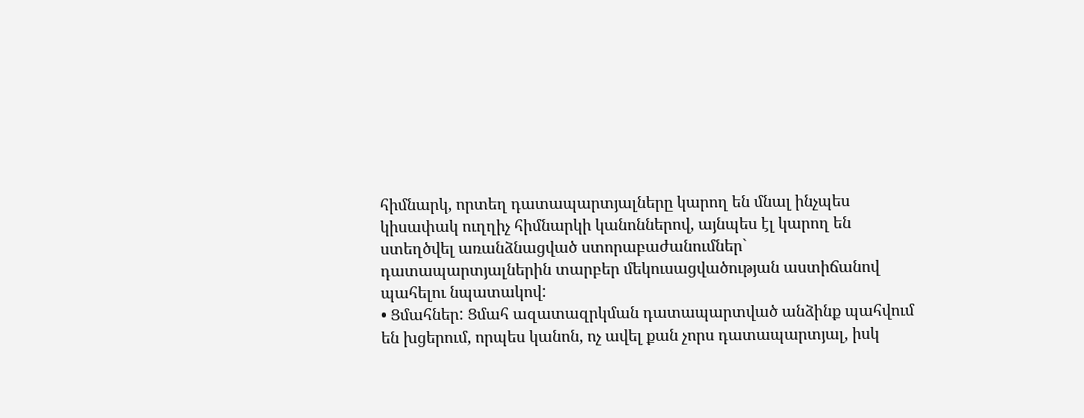հիմնարկ, որտեղ դատապարտյալները կարող են մնալ ինչպես կիսափակ ուղղիչ հիմնարկի կանոններով, այնպես էլ կարող են ստեղծվել առանձնացված ստորաբաժանումներ` դատապարտյալներին տարբեր մեկուսացվածության աստիճանով պահելու նպատակով:
• Ցմահներ: Ցմահ ազատազրկման դատապարտված անձինք պահվում են խցերում, որպես կանոն, ոչ ավել քան չորս դատապարտյալ, իսկ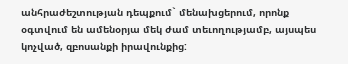անհրաժեշտության դեպքում` մենախցերում, որոնք օգտվում են ամենօրյա մեկ ժամ տեւողությամբ, այսպես կոչված, զբոսանքի իրավունքից: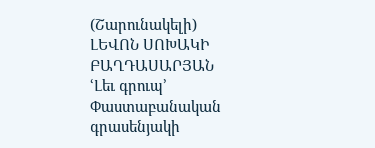(Շարունակելի)
ԼԵՎՈՆ ՍՈԽԱԿԻ ԲԱՂԴԱՍԱՐՅԱՆ
ՙԼեւ գրուպ՚ Փաստաբանական գրասենյակի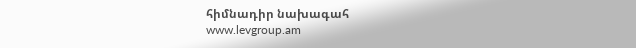հիմնադիր նախագահ
www.levgroup.am